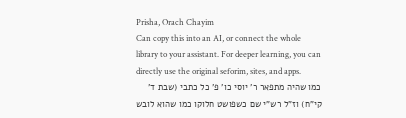Prisha, Orach Chayim
Can copy this into an AI, or connect the whole library to your assistant. For deeper learning, you can directly use the original seforim, sites, and apps.
כמו שהיה מתפאר ר' יוסי כו' פ' כל כתבי (שבת ד' קי"ח) וז"ל רש"י שם כשפושט חלוקו כמו שהוא לובש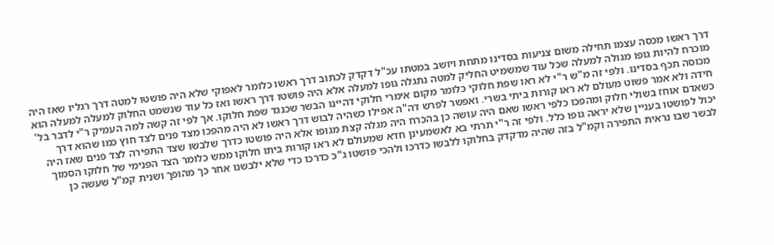דרך ראשו מכסה עצמו תחילה משום צניעות בסדינו מתחת ויושב במטתו עכ"ל דקדק לכתוב דרך ראשו כלומר לאפוקי שלא היה פושטו למטה דרך רגליו שאז היה מוכרח להיות גופו מגולה למעלה שכל עוד שמשמיט החליק למטה נתגלה גופו למעלה אלא היה פושטו דרך ראשו ואז כל עוד שנשמט החלוק למעלה למעלה הוא מכוסה תכף בסדינו. ולפי זה מ"ש ר"י לא ראו שפת חלוקי כלומר מקום אימרי חלוקי דהיינו הבשר שכנגד שפת חלוקו. אך לפי זה קשה למה העמיק ר"י לדבר בל' חידה ולא אמר פשוט מעולם לא ראו קורות ביתי בשרי. ואפשר לפרש דה"ה אפילו כשהיה לבוש דרך ראשו לא היה מהפכו מצד פנים לצד חוץ כמו שהוא דרך כשאדם אוחז בשולי חלוק ומהפכו כלפי ראשו שאם היה עושה כן בהכרח היה מגלה קצת מגופו אלא היה פושטו כדרך שלבשו שצד התפירה לצד פנים שאז היה יכול לפושטו בעניין שלא יראה גופו כלל. ולפי זה ר"י תרתי בא לאשמעינן חדא שמעולם לא ראו קורות ביתו חלוקו ממש כלומר הצד הפנימי של חלוקו הסמוך לבשר שבו נראית התפירה וקמ"ל בזה שהיה מדקדק בחלוקו ללבשו כדרכו ולהכי פושטו ג"כ כדרכו כדי שלא ילבשנו אחר כך מהופך ושנית קמ"ל שעשה כן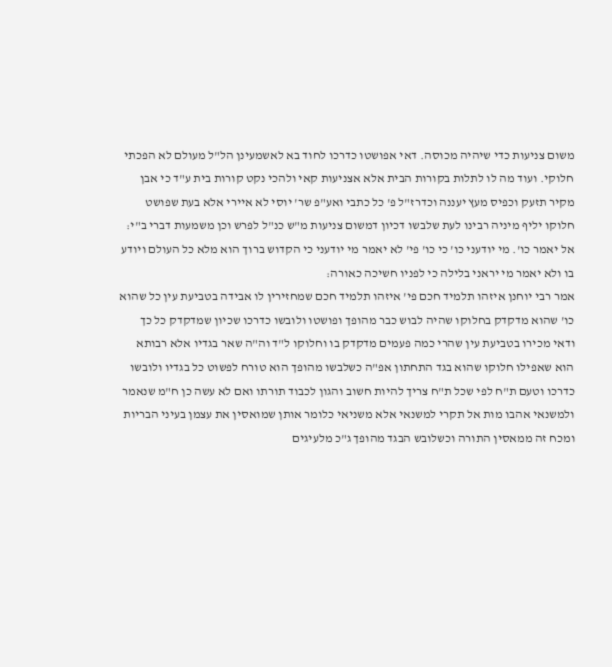משום צניעות כדי שיהיה מכוסה. דאי אפושטו כדרכו לחוד בא לאשמעינן הל"ל מעולם לא הפכתי חלוקי. ועוד מה לו לתלות בקורות הבית אלא אצניעות קאי ולהכי נקט קורות בית ע"ד כי אבן מקיר תזעק וכפיס מעץ יעננה וכדרז"ל פ' כל כתבי ואע"פ שר' יוסי לא איירי אלא בעת שפושט חלוקו יליף מיניה רבינו לעת שלבשו דכיון דמשום צניעות מ"ש כנ"ל לפרש וכן משמעות דברי ב"י:
אל יאמר כו'. מי יודעני כו' כי כו' פי' לא יאמר מי יודעני כי הקדוש ברוך הוא מלא כל העולם ויודע בו ולא יאמר מי יראני בלילה כי לפניו חשיכה כאורה:
אמר רבי יוחנן איזהו תלמיד חכם פי' איזהו תלמיד חכם שמחזירין לו אבידה בטביעת עין כל שהוא כו' שהוא מדקדק בחלוקו שהיה לבוש כבר מהופך ופושטו ולובשו כדרכו שכיון שמדקדק כל כך ודאי מכירו בטביעת עין שהרי כמה פעמים מדקדק בו וחלוקו ל"ד וה"ה שאר בגדיו אלא רבותא הוא שאפילו חלוקו שהוא בגד התחתון אפ"ה כשלבשו מהופך הוא טורח לפשוט כל בגדיו ולובשו כדרכו וטעם ת"ח לפי שכל ת"ח צריך להיות חשוב והגון לכבוד תורתו ואם לא עשה כן ח"מ שנאמר ולמשנאי אהבו מות אל תקרי למשנאי אלא משניאי כלומר אותן שמואסין את עצמן בעיני הבריות ומכח זה ממאסין התורה וכשלובש הבגד מהופך ג"כ מלעיגים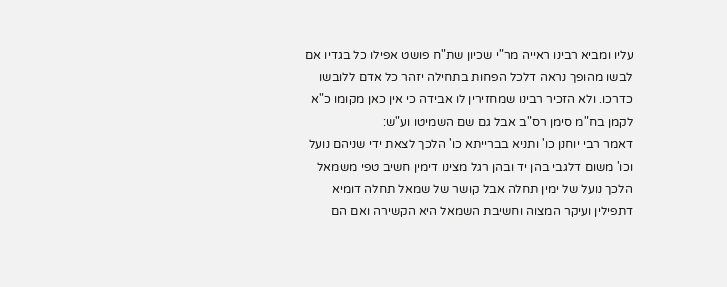עליו ומביא רבינו ראייה מר"י שכיון שת"ח פושט אפילו כל בגדיו אם לבשו מהופך נראה דלכל הפחות בתחילה יזהר כל אדם ללובשו כדרכו. ולא הזכיר רבינו שמחזירין לו אבידה כי אין כאן מקומו כ"א לקמן בח"מ סימן רס"ב אבל גם שם השמיטו וע"ש:
דאמר רבי יוחנן כו' ותניא בברייתא כו' הלכך לצאת ידי שניהם נועל וכו' משום דלגבי בהן יד ובהן רגל מצינו דימין חשיב טפי משמאל הלכך נועל של ימין תחלה אבל קושר של שמאל תחלה דומיא דתפילין ועיקר המצוה וחשיבת השמאל היא הקשירה ואם הם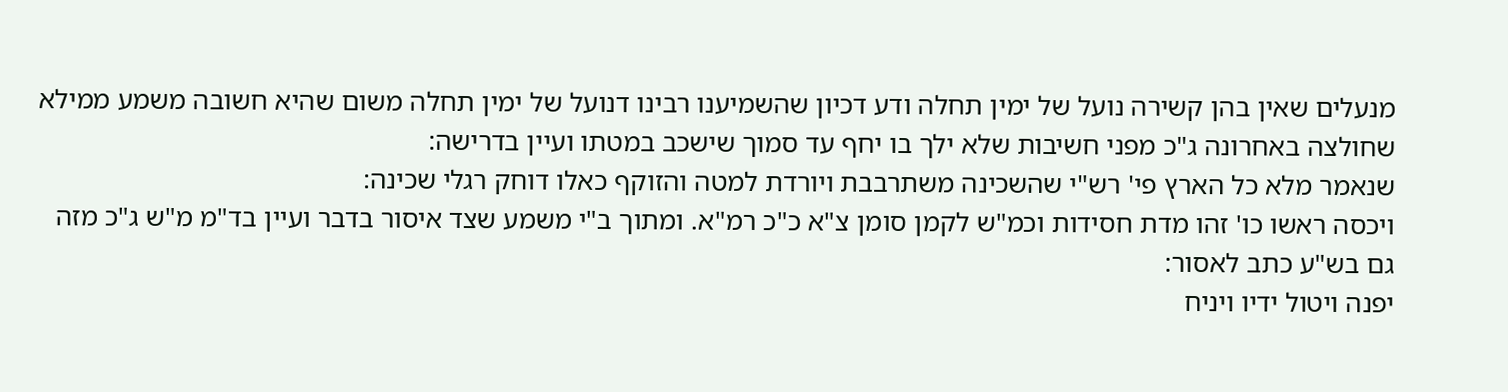מנעלים שאין בהן קשירה נועל של ימין תחלה ודע דכיון שהשמיענו רבינו דנועל של ימין תחלה משום שהיא חשובה משמע ממילא שחולצה באחרונה ג"כ מפני חשיבות שלא ילך בו יחף עד סמוך שישכב במטתו ועיין בדרישה:
שנאמר מלא כל הארץ פי' רש"י שהשכינה משתרבבת ויורדת למטה והזוקף כאלו דוחק רגלי שכינה:
ויכסה ראשו כו' זהו מדת חסידות וכמ"ש לקמן סומן צ"א כ"כ רמ"א. ומתוך ב"י משמע שצד איסור בדבר ועיין בד"מ מ"ש ג"כ מזה גם בש"ע כתב לאסור:
יפנה ויטול ידיו ויניח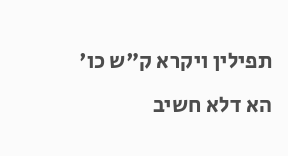תפילין ויקרא ק"ש כו' הא דלא חשיב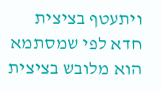ויתעטף בציצית חדא לפי שמסתמא הוא מלובש בציצית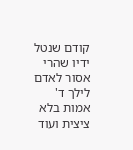קודם שנטל ידיו שהרי אסור לאדם לילך ד' אמות בלא ציצית ועוד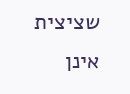שציצית אינן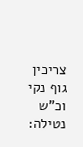צריכין גוף נקי וכ"ש נטילה: